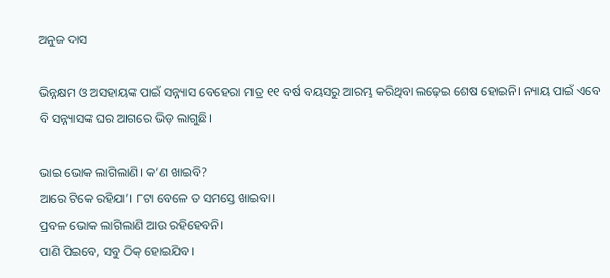ଅନୁଜ ଦାସ

ଭିନ୍ନକ୍ଷମ ଓ ଅସହାୟଙ୍କ ପାଇଁ ସନ୍ନ୍ୟାସ ବେହେରା ମାତ୍ର ୧୧ ବର୍ଷ ବୟସରୁ ଆରମ୍ଭ କରିଥିବା ଲଢ଼େଇ ଶେଷ ହୋଇନି। ନ୍ୟାୟ ପାଇଁ ଏବେ ବି ସନ୍ନ୍ୟାସଙ୍କ ଘର ଆଗରେ ଭିଡ଼ ଲାଗୁଛି।

ଭାଇ ଭୋକ ଲାଗିଲାଣି। କ’ଣ ଖାଇବି?
ଆରେ ଟିକେ ରହିଯା’। ୮ଟା ବେଳେ ତ ସମସ୍ତେ ଖାଇବା।
ପ୍ରବଳ ଭୋକ ଲାଗିଲାଣି ଆଉ ରହିହେବନି।
ପାଣି ପିଇବେ, ସବୁ ଠିକ୍ ହୋଇଯିବ।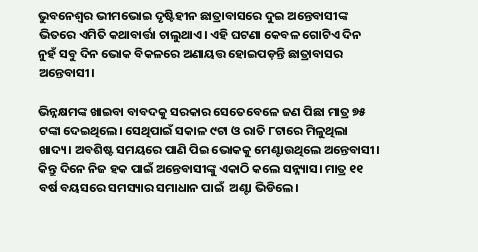ଭୁବନେଶ୍ୱର ଭୀମଭୋଇ ଦୃଷ୍ଟିହୀନ ଛାତ୍ରାବାସରେ ଦୁଇ ଅନ୍ତେବାସୀଙ୍କ ଭିତରେ ଏମିତି କଥାବାର୍ତ୍ତା ଚାଲୁଥାଏ। ଏହି ଘଟଣା କେବଳ ଗୋଟିଏ ଦିନ ନୁହଁ ସବୁ ଦିନ ଭୋକ ବିକଳରେ ଅଣାୟତ୍ତ ହୋଇପଡ଼ନ୍ତି ଛାତ୍ରାବାସର ଅନ୍ତେବାସୀ।

ଭିନ୍ନକ୍ଷମଙ୍କ ଖାଇବା ବାବଦକୁ ସରକାର ସେତେବେଳେ ଜଣ ପିଛା ମାତ୍ର ୭୫ ଟଙ୍କା ଦେଇଥିଲେ। ସେଥିପାଇଁ ସକାଳ ୯ଟା ଓ ରାତି ୮ଟାରେ ମିଳୁଥିଲା ଖାଦ୍ୟ। ଅବଶିଷ୍ଟ ସମୟରେ ପାଣି ପିଇ ଭୋକକୁ ମେଣ୍ଟାଉଥିଲେ ଅନ୍ତେବାସୀ। କିନ୍ତୁ ଦିନେ ନିଜ ହକ ପାଇଁ ଅନ୍ତେବାସୀଙ୍କୁ ଏକାଠି କଲେ ସନ୍ନ୍ୟାସ। ମାତ୍ର ୧୧ ବର୍ଷ ବୟସରେ ସମସ୍ୟାର ସମାଧାନ ପାଇଁ  ଅଣ୍ଟା ଭିଡିଲେ।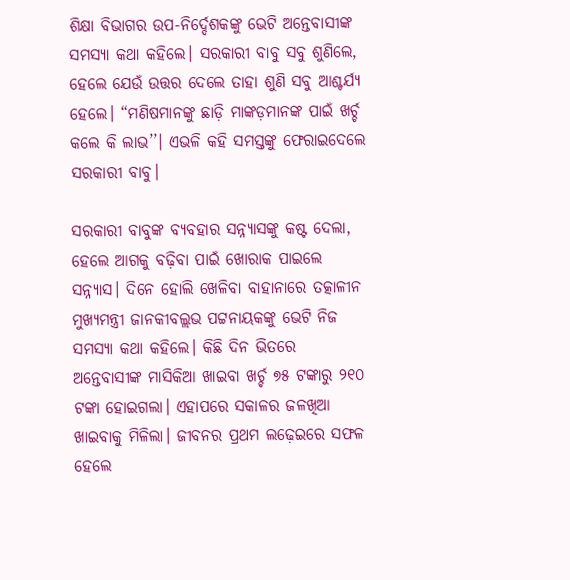ଶିକ୍ଷା ବିଭାଗର ଉପ-ନିର୍ଦ୍ଦେଶକଙ୍କୁ ଭେଟି ଅନ୍ତେବାସୀଙ୍କ ସମସ୍ୟା କଥା କହିଲେ। ସରକାରୀ ବାବୁ ସବୁ ଶୁଣିଲେ, ହେଲେ ଯେଉଁ ଉତ୍ତର ଦେଲେ ତାହା ଶୁଣି ସବୁ ଆଶ୍ଚର୍ଯ୍ୟ ହେଲେ। “ମଣିଷମାନଙ୍କୁ ଛାଡ଼ି ମାଙ୍କଡ଼ମାନଙ୍କ ପାଇଁ ଖର୍ଚ୍ଚ କଲେ କି ଲାଭ’’। ଏଭଳି କହି ସମସ୍ତଙ୍କୁ ଫେରାଇଦେଲେ ସରକାରୀ ବାବୁ।

ସରକାରୀ ବାବୁଙ୍କ ବ୍ୟବହାର ସନ୍ନ୍ୟାସଙ୍କୁ କଷ୍ଟ ଦେଲା, ହେଲେ ଆଗକୁ ବଢ଼ିବା ପାଇଁ ଖୋରାକ ପାଇଲେ ସନ୍ନ୍ୟାସ। ଦିନେ ହୋଲି ଖେଳିବା ବାହାନାରେ ତତ୍କାଳୀନ ମୁଖ୍ୟମନ୍ତ୍ରୀ ଜାନକୀବଲ୍ଲଭ ପଟ୍ଟନାୟକଙ୍କୁ ଭେଟି ନିଜ ସମସ୍ୟା କଥା କହିଲେ। କିଛି ଦିନ ଭିତରେ ଅନ୍ତେବାସୀଙ୍କ ମାସିକିଆ ଖାଇବା ଖର୍ଚ୍ଚ ୭୫ ଟଙ୍କାରୁ ୨୧୦ ଟଙ୍କା ହୋଇଗଲା। ଏହାପରେ ସକାଳର ଜଳଖିଆ ଖାଇବାକୁ ମିଳିଲା। ଜୀବନର ପ୍ରଥମ ଲଢ଼େଇରେ ସଫଳ ହେଲେ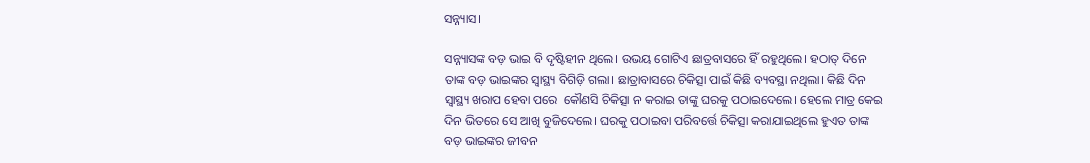ସନ୍ନ୍ୟାସ।

ସନ୍ନ୍ୟାସଙ୍କ ବଡ଼ ଭାଇ ବି ଦୃଷ୍ଟିହୀନ ଥିଲେ। ଉଭୟ ଗୋଟିଏ ଛାତ୍ରବାସରେ ହିଁ ରହୁଥିଲେ। ହଠାତ୍ ଦିନେ ତାଙ୍କ ବଡ଼ ଭାଇଙ୍କର ସ୍ୱାସ୍ଥ୍ୟ ବିଗିଡ଼ି ଗଲା। ଛାତ୍ରାବାସରେ ଚିକିତ୍ସା ପାଇଁ କିଛି ବ୍ୟବସ୍ଥା ନଥିଲା। କିଛି ଦିନ ସ୍ୱାସ୍ଥ୍ୟ ଖରାପ ହେବା ପରେ  କୌଣସି ଚିକିତ୍ସା ନ କରାଇ ତାଙ୍କୁ ଘରକୁ ପଠାଇଦେଲେ। ହେଲେ ମାତ୍ର କେଇ ଦିନ ଭିତରେ ସେ ଆଖି ବୁଜିଦେଲେ। ଘରକୁ ପଠାଇବା ପରିବର୍ତ୍ତେ ଚିକିତ୍ସା କରାଯାଇଥିଲେ ହୁଏତ ତାଙ୍କ ବଡ଼ ଭାଇଙ୍କର ଜୀବନ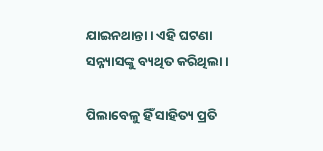ଯାଇନଥାନ୍ତା। ଏହି ଘଟଣା ସନ୍ନ୍ୟାସଙ୍କୁ ବ୍ୟଥିତ କରିଥିଲା।

ପିଲାବେଳୁ ହିଁ ସାହିତ୍ୟ ପ୍ରତି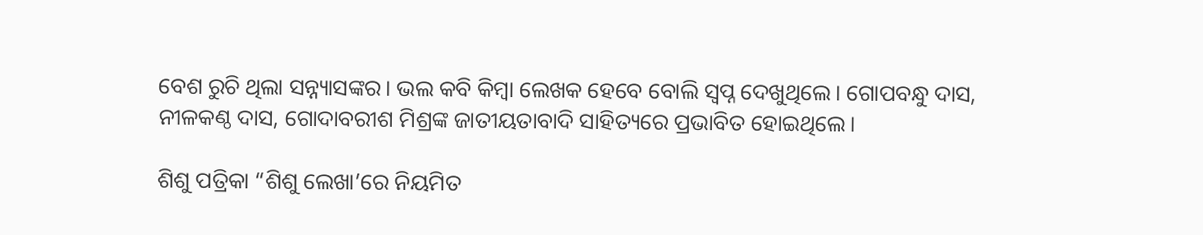ବେଶ ରୁଚି ଥିଲା ସନ୍ନ୍ୟାସଙ୍କର। ଭଲ କବି କିମ୍ବା ଲେଖକ ହେବେ ବୋଲି ସ୍ୱପ୍ନ ଦେଖୁଥିଲେ। ଗୋପବନ୍ଧୁ ଦାସ, ନୀଳକଣ୍ଠ ଦାସ, ଗୋଦାବରୀଶ ମିଶ୍ରଙ୍କ ଜାତୀୟତାବାଦି ସାହିତ୍ୟରେ ପ୍ରଭାବିତ ହୋଇଥିଲେ।

ଶିଶୁ ପତ୍ରିକା “ଶିଶୁ ଲେଖା’ରେ ନିୟମିତ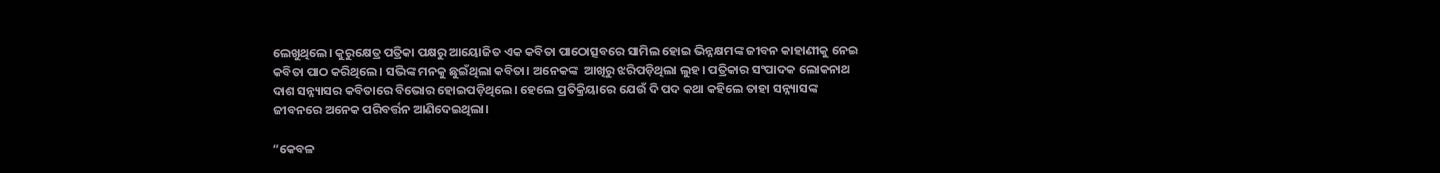ଲେଖୁଥିଲେ। କୁରୁକ୍ଷେତ୍ର ପତ୍ରିକା ପକ୍ଷରୁ ଆୟୋଜିତ ଏକ କବିତା ପାଠୋତ୍ସବରେ ସାମିଲ ହୋଇ ଭିନ୍ନକ୍ଷମଙ୍କ ଜୀବନ କାହାଣୀକୁ ନେଇ କବିତା ପାଠ କରିଥିଲେ। ସଭିଙ୍କ ମନକୁ ଛୁଇଁଥିଲା କବିତା। ଅନେକଙ୍କ  ଆଖିରୁ ଝରିପଡ଼ିଥିଲା ଲୁହ। ପତ୍ରିକାର ସଂପାଦକ ଲୋକନାଥ ଦାଶ ସନ୍ନ୍ୟାସର କବିତାରେ ବିଭୋର ହୋଇପଡ଼ିଥିଲେ। ହେଲେ ପ୍ରତିକ୍ରିୟାରେ ଯେଉଁ ଦି ପଦ କଥା କହିଲେ ତାହା ସନ୍ନ୍ୟାସଙ୍କ ଜୀବନରେ ଅନେକ ପରିବର୍ତ୍ତନ ଆଣିଦେଇଥିଲା।

“କେବଳ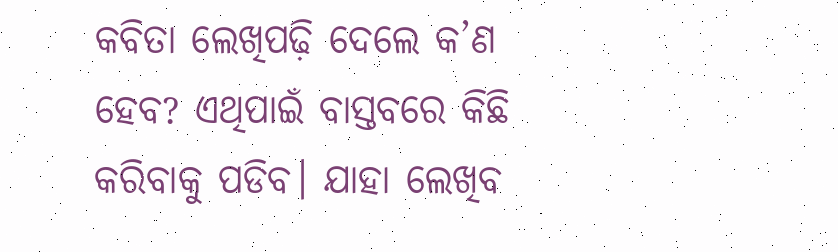କବିତା ଲେଖିପଢ଼ି ଦେଲେ କ’ଣ ହେବ? ଏଥିପାଇଁ ବାସ୍ତବରେ କିଛି କରିବାକୁ ପଡିବ। ଯାହା ଲେଖିବ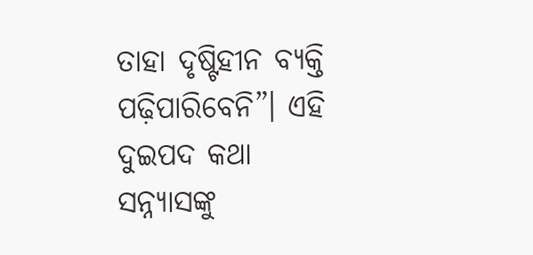ତାହା ଦୃଷ୍ଟିହୀନ ବ୍ୟକ୍ତି ପଢ଼ିପାରିବେନି”। ଏହି ଦୁଇପଦ କଥା ସନ୍ନ୍ୟାସଙ୍କୁ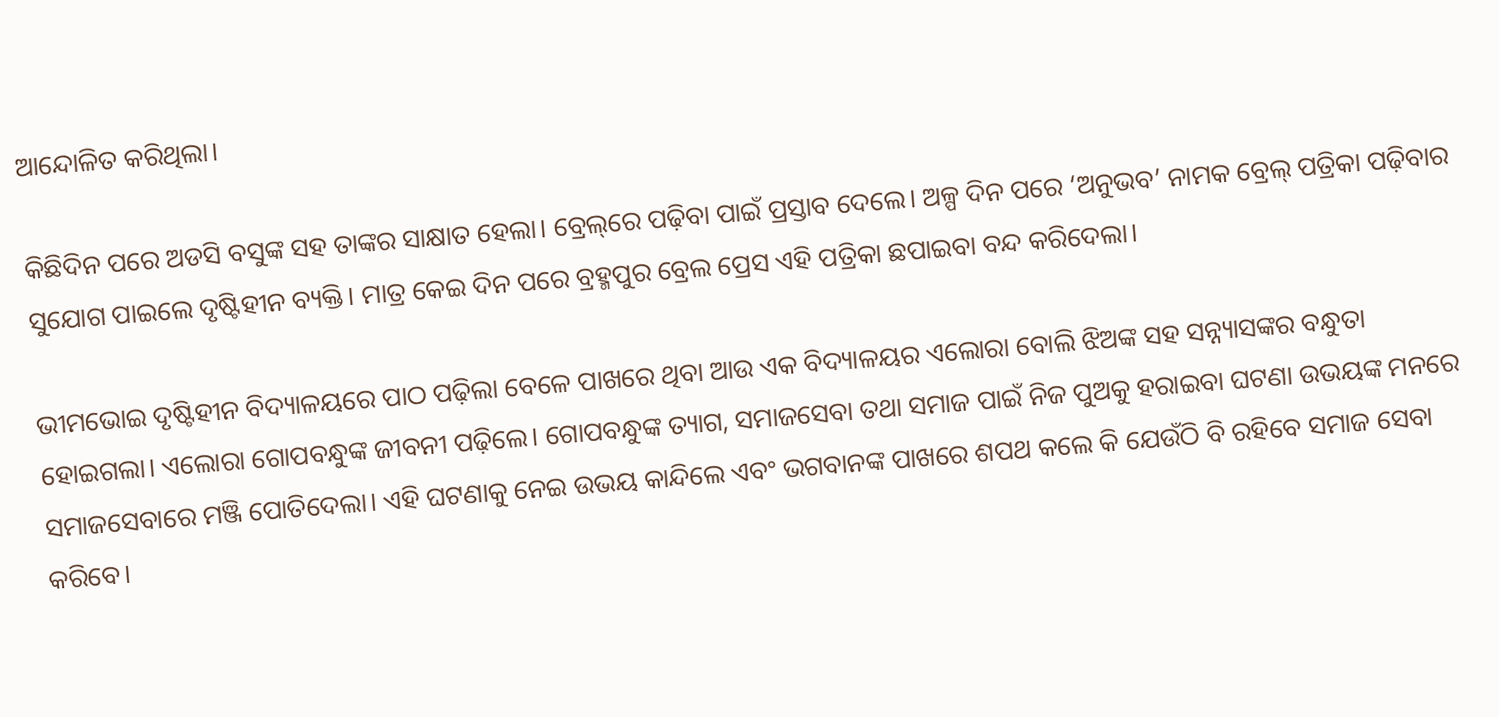ଆନ୍ଦୋଳିତ କରିଥିଲା।

କିଛିଦିନ ପରେ ଅଡସି ବସୁଙ୍କ ସହ ତାଙ୍କର ସାକ୍ଷାତ ହେଲା। ବ୍ରେଲ୍‌ରେ ପଢ଼ିବା ପାଇଁ ପ୍ରସ୍ତାବ ଦେଲେ। ଅଳ୍ପ ଦିନ ପରେ ‘ଅନୁଭବ’ ନାମକ ବ୍ରେଲ୍‌ ପତ୍ରିକା ପଢ଼ିବାର ସୁଯୋଗ ପାଇଲେ ଦୃଷ୍ଟିହୀନ ବ୍ୟକ୍ତି। ମାତ୍ର କେଇ ଦିନ ପରେ ବ୍ରହ୍ମପୁର ବ୍ରେଲ ପ୍ରେସ ଏହି ପତ୍ରିକା ଛପାଇବା ବନ୍ଦ କରିଦେଲା।

ଭୀମଭୋଇ ଦୃଷ୍ଟିହୀନ ବିଦ୍ୟାଳୟରେ ପାଠ ପଢ଼ିଲା ବେଳେ ପାଖରେ ଥିବା ଆଉ ଏକ ବିଦ୍ୟାଳୟର ଏଲୋରା ବୋଲି ଝିଅଙ୍କ ସହ ସନ୍ନ୍ୟାସଙ୍କର ବନ୍ଧୁତା ହୋଇଗଲା। ଏଲୋରା ଗୋପବନ୍ଧୁଙ୍କ ଜୀବନୀ ପଢ଼ିଲେ। ଗୋପବନ୍ଧୁଙ୍କ ତ୍ୟାଗ, ସମାଜସେବା ତଥା ସମାଜ ପାଇଁ ନିଜ ପୁଅକୁ ହରାଇବା ଘଟଣା ଉଭୟଙ୍କ ମନରେ ସମାଜସେବାରେ ମଞ୍ଜି ପୋତିଦେଲା। ଏହି ଘଟଣାକୁ ନେଇ ଉଭୟ କାନ୍ଦିଲେ ଏବଂ ଭଗବାନଙ୍କ ପାଖରେ ଶପଥ କଲେ କି ଯେଉଁଠି ବି ରହିବେ ସମାଜ ସେବା କରିବେ।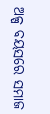ଅଳ୍ପ ବୟସରେ ସମାଜ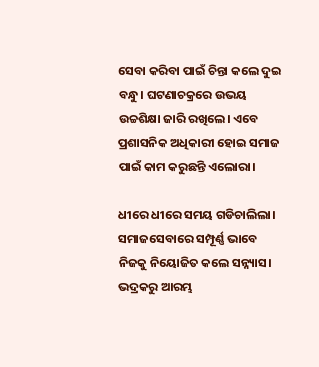ସେବା କରିବା ପାଇଁ ଚିନ୍ତା କଲେ ଦୁଇ ବନ୍ଧୁ। ଘଟଣାଚକ୍ରରେ ଉଭୟ ଉଚ୍ଚଶିକ୍ଷା ଜାରି ରଖିଲେ। ଏବେ ପ୍ରଶାସନିକ ଅଧିକାରୀ ହୋଇ ସମାଜ ପାଇଁ କାମ କରୁଛନ୍ତି ଏଲୋରା।

ଧୀରେ ଧୀରେ ସମୟ ଗଡିଚାଲିଲା। ସମାଜସେବାରେ ସମ୍ପୂର୍ଣ୍ଣ ଭାବେ ନିଜକୁ ନିୟୋଜିତ କଲେ ସନ୍ନ୍ୟାସ। ଭଦ୍ରକରୁ ଆରମ୍ଭ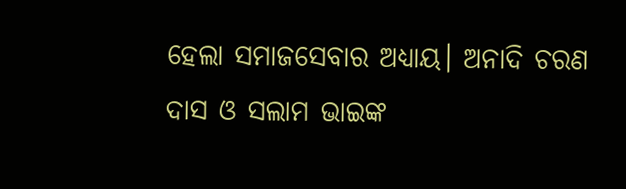ହେଲା ସମାଜସେବାର ଅଧ୍ୟାୟ। ଅନାଦି ଚରଣ ଦାସ ଓ ସଲାମ ଭାଇଙ୍କ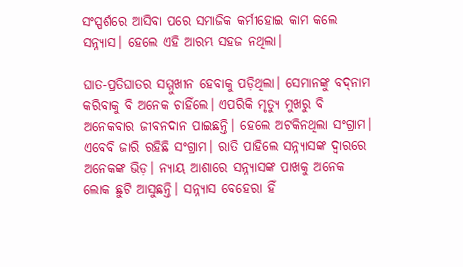ସଂସ୍ପର୍ଶରେ ଆସିବା ପରେ ସମାଜିକ କର୍ମୀହୋଇ କାମ କଲେ ସନ୍ନ୍ୟାସ। ହେଲେ ଏହି ଆରମ୍ଭ ସହଜ ନଥିଲା।

ଘାତ-ପ୍ରତିଘାତର ସମ୍ମୁଖୀନ ହେବାକୁ ପଡ଼ିଥିଲା। ସେମାନଙ୍କୁ ବଦ୍‌ନାମ କରିବାକୁ ବି ଅନେକ ଚାହିଁଲେ। ଏପରିକି ମୃତ୍ୟୁ ମୁଖରୁ ବି ଅନେକବାର ଜୀବନଦାନ ପାଇଛନ୍ତି। ହେଲେ ଅଟକିନଥିଲା ସଂଗ୍ରାମ। ଏବେବି ଜାରି ରହିଛି ସଂଗ୍ରାମ। ରାତି ପାହିଲେ ସନ୍ନ୍ୟାସଙ୍କ ଦ୍ୱାରରେ ଅନେକଙ୍କ ଭିଡ଼। ନ୍ୟାୟ ଆଶାରେ ସନ୍ନ୍ୟାସଙ୍କ ପାଖକୁ ଅନେକ ଲୋକ ଛୁଟି ଆସୁଛନ୍ତି। ସନ୍ନ୍ୟାସ ବେହେରା ହିଁ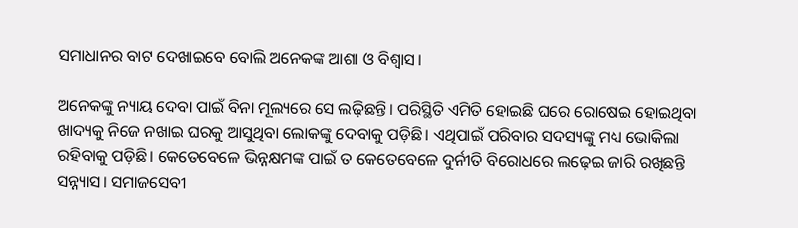ସମାଧାନର ବାଟ ଦେଖାଇବେ ବୋଲି ଅନେକଙ୍କ ଆଶା ଓ ବିଶ୍ୱାସ।

ଅନେକଙ୍କୁ ନ୍ୟାୟ ଦେବା ପାଇଁ ବିନା ମୂଲ୍ୟରେ ସେ ଲଢ଼ିଛନ୍ତି। ପରିସ୍ଥିତି ଏମିତି ହୋଇଛି ଘରେ ରୋଷେଇ ହୋଇଥିବା ଖାଦ୍ୟକୁ ନିଜେ ନଖାଇ ଘରକୁ ଆସୁଥିବା ଲୋକଙ୍କୁ ଦେବାକୁ ପଡ଼ିଛି। ଏଥିପାଇଁ ପରିବାର ସଦସ୍ୟଙ୍କୁ ମଧ୍ୟ ଭୋକିଲା ରହିବାକୁ ପଡ଼ିଛି। କେତେବେଳେ ଭିନ୍ନକ୍ଷମଙ୍କ ପାଇଁ ତ କେତେବେଳେ ଦୁର୍ନୀତି ବିରୋଧରେ ଲଢ଼େଇ ଜାରି ରଖିଛନ୍ତି ସନ୍ନ୍ୟାସ। ସମାଜସେବୀ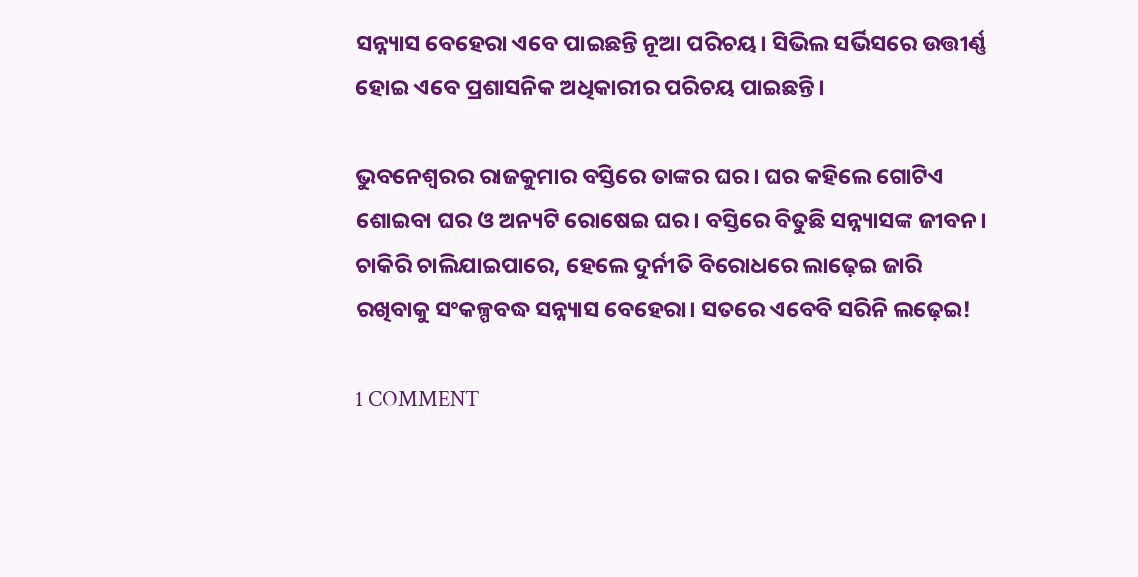ସନ୍ନ୍ୟାସ ବେହେରା ଏବେ ପାଇଛନ୍ତି ନୂଆ ପରିଚୟ। ସିଭିଲ ସର୍ଭିସରେ ଉତ୍ତୀର୍ଣ୍ଣ ହୋଇ ଏବେ ପ୍ରଶାସନିକ ଅଧିକାରୀର ପରିଚୟ ପାଇଛନ୍ତି।

ଭୁବନେଶ୍ୱରର ରାଜକୁମାର ବସ୍ତିରେ ତାଙ୍କର ଘର। ଘର କହିଲେ ଗୋଟିଏ ଶୋଇବା ଘର ଓ ଅନ୍ୟଟି ରୋଷେଇ ଘର। ବସ୍ତିରେ ବିତୁଛି ସନ୍ନ୍ୟାସଙ୍କ ଜୀବନ। ଚାକିରି ଚାଲିଯାଇପାରେ, ହେଲେ ଦୁର୍ନୀତି ବିରୋଧରେ ଲାଢ଼େଇ ଜାରି ରଖିବାକୁ ସଂକଳ୍ପବଦ୍ଧ ସନ୍ନ୍ୟାସ ବେହେରା। ସତରେ ଏବେବି ସରିନି ଲଢ଼େଇ!

1 COMMENT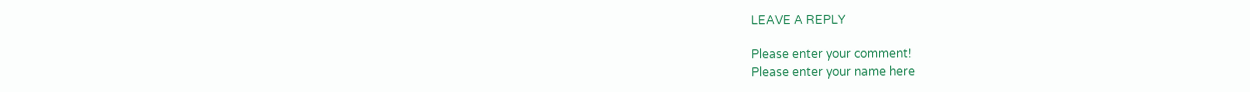LEAVE A REPLY

Please enter your comment!
Please enter your name here